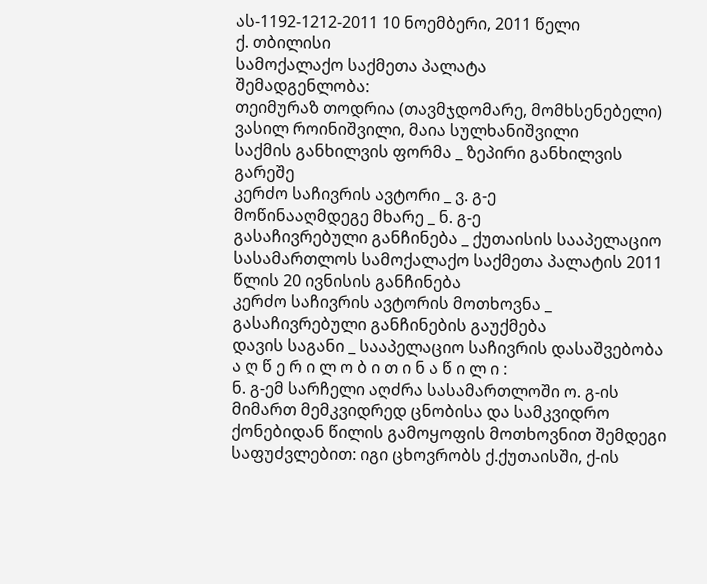ას-1192-1212-2011 10 ნოემბერი, 2011 წელი
ქ. თბილისი
სამოქალაქო საქმეთა პალატა
შემადგენლობა:
თეიმურაზ თოდრია (თავმჯდომარე, მომხსენებელი)
ვასილ როინიშვილი, მაია სულხანიშვილი
საქმის განხილვის ფორმა _ ზეპირი განხილვის გარეშე
კერძო საჩივრის ავტორი _ ვ. გ-ე
მოწინააღმდეგე მხარე _ ნ. გ-ე
გასაჩივრებული განჩინება _ ქუთაისის სააპელაციო სასამართლოს სამოქალაქო საქმეთა პალატის 2011 წლის 20 ივნისის განჩინება
კერძო საჩივრის ავტორის მოთხოვნა _ გასაჩივრებული განჩინების გაუქმება
დავის საგანი _ სააპელაციო საჩივრის დასაშვებობა
ა ღ წ ე რ ი ლ ო ბ ი თ ი ნ ა წ ი ლ ი :
ნ. გ-ემ სარჩელი აღძრა სასამართლოში ო. გ-ის მიმართ მემკვიდრედ ცნობისა და სამკვიდრო ქონებიდან წილის გამოყოფის მოთხოვნით შემდეგი საფუძვლებით: იგი ცხოვრობს ქ.ქუთაისში, ქ-ის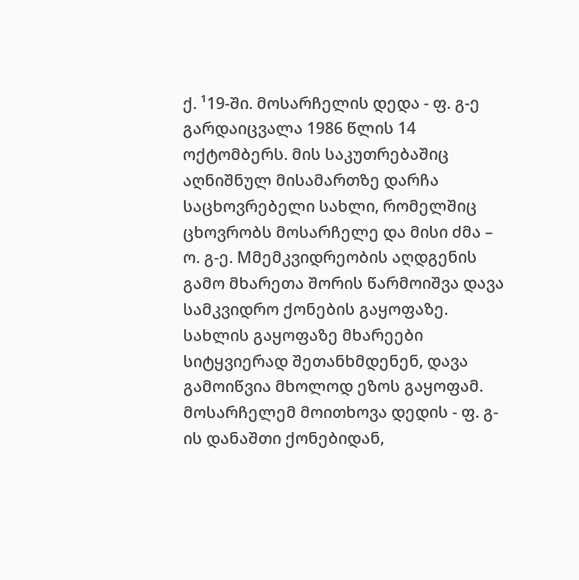ქ. ¹19-ში. მოსარჩელის დედა - ფ. გ-ე გარდაიცვალა 1986 წლის 14 ოქტომბერს. მის საკუთრებაშიც აღნიშნულ მისამართზე დარჩა საცხოვრებელი სახლი, რომელშიც ცხოვრობს მოსარჩელე და მისი ძმა – ო. გ-ე. Mმემკვიდრეობის აღდგენის გამო მხარეთა შორის წარმოიშვა დავა სამკვიდრო ქონების გაყოფაზე. სახლის გაყოფაზე მხარეები სიტყვიერად შეთანხმდენენ, დავა გამოიწვია მხოლოდ ეზოს გაყოფამ. მოსარჩელემ მოითხოვა დედის - ფ. გ-ის დანაშთი ქონებიდან,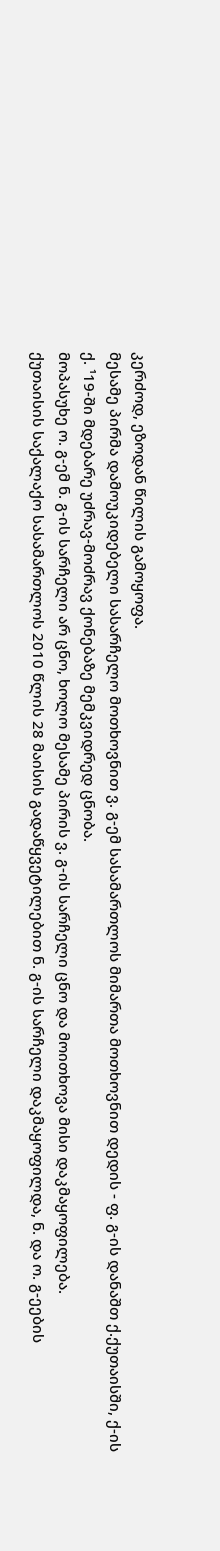კერძოდ, ეზოდან წილის გამოყოფა.
მესამე პირმა დამოუკიდებელი სასარჩელო მოთხოვნით ვ. გ-ემ სასამართლოს მიმართა მოთხოვნით დედის - ფ. გ-ის დანაშთ ქ.ქუთაისში, ქ-ის ქ. ¹19-ში მდებარე უძრავ-მოძრავ ქონებაზე მემკვიდრედ ცნობა.
მოპასუხე ო. გ-ემ ნ. გ-ის სარჩელი არ ცნო, ხოლო მესამე პირის ვ. გ-ის სარჩელი ცნო და მოითხოვა მისი დაკმაყოფილება.
ქუთაისის საქალაქო სასამართლოს 2010 წლის 28 მაისის გადაწყვეტილებით ნ. გ-ის სარჩელი დაკმაყოფილდა, ნ. და ო. გ-ეების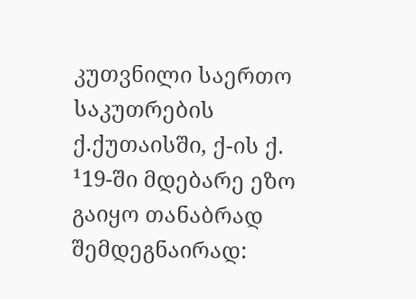კუთვნილი საერთო საკუთრების ქ.ქუთაისში, ქ-ის ქ. ¹19-ში მდებარე ეზო გაიყო თანაბრად შემდეგნაირად: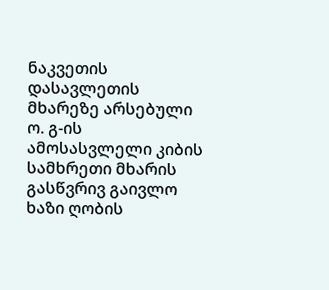ნაკვეთის დასავლეთის მხარეზე არსებული ო. გ-ის ამოსასვლელი კიბის სამხრეთი მხარის გასწვრივ გაივლო ხაზი ღობის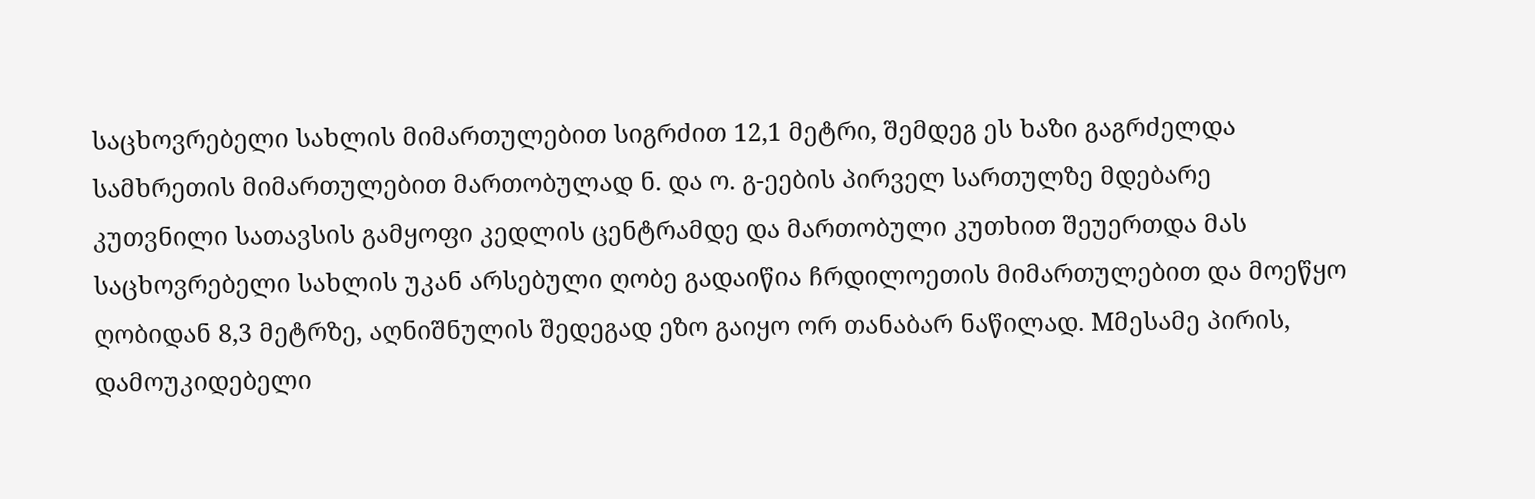საცხოვრებელი სახლის მიმართულებით სიგრძით 12,1 მეტრი, შემდეგ ეს ხაზი გაგრძელდა სამხრეთის მიმართულებით მართობულად ნ. და ო. გ-ეების პირველ სართულზე მდებარე კუთვნილი სათავსის გამყოფი კედლის ცენტრამდე და მართობული კუთხით შეუერთდა მას საცხოვრებელი სახლის უკან არსებული ღობე გადაიწია ჩრდილოეთის მიმართულებით და მოეწყო ღობიდან 8,3 მეტრზე, აღნიშნულის შედეგად ეზო გაიყო ორ თანაბარ ნაწილად. Mმესამე პირის, დამოუკიდებელი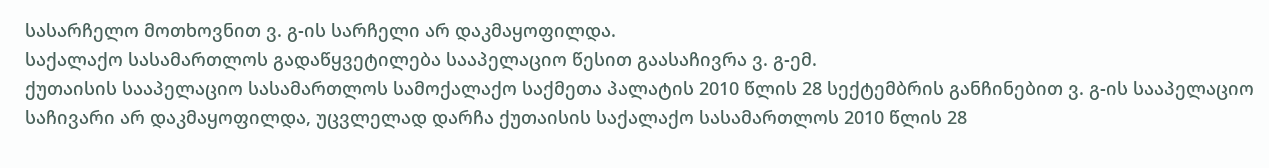სასარჩელო მოთხოვნით ვ. გ-ის სარჩელი არ დაკმაყოფილდა.
საქალაქო სასამართლოს გადაწყვეტილება სააპელაციო წესით გაასაჩივრა ვ. გ-ემ.
ქუთაისის სააპელაციო სასამართლოს სამოქალაქო საქმეთა პალატის 2010 წლის 28 სექტემბრის განჩინებით ვ. გ-ის სააპელაციო საჩივარი არ დაკმაყოფილდა, უცვლელად დარჩა ქუთაისის საქალაქო სასამართლოს 2010 წლის 28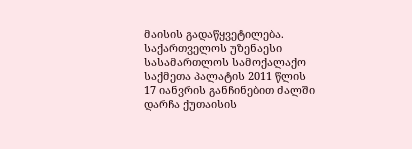მაისის გადაწყვეტილება.
საქართველოს უზენაესი სასამართლოს სამოქალაქო საქმეთა პალატის 2011 წლის 17 იანვრის განჩინებით ძალში დარჩა ქუთაისის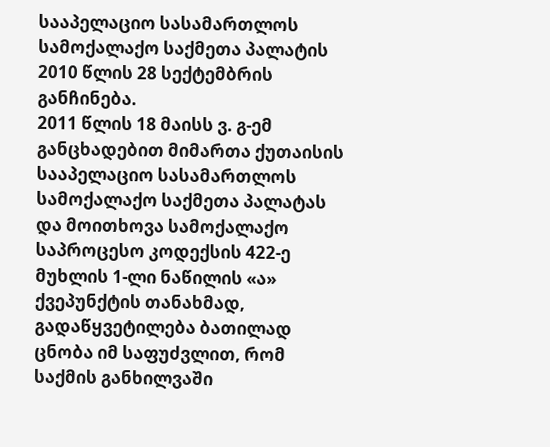სააპელაციო სასამართლოს სამოქალაქო საქმეთა პალატის 2010 წლის 28 სექტემბრის განჩინება.
2011 წლის 18 მაისს ვ. გ-ემ განცხადებით მიმართა ქუთაისის სააპელაციო სასამართლოს სამოქალაქო საქმეთა პალატას და მოითხოვა სამოქალაქო საპროცესო კოდექსის 422-ე მუხლის 1-ლი ნაწილის «ა» ქვეპუნქტის თანახმად, გადაწყვეტილება ბათილად ცნობა იმ საფუძვლით, რომ საქმის განხილვაში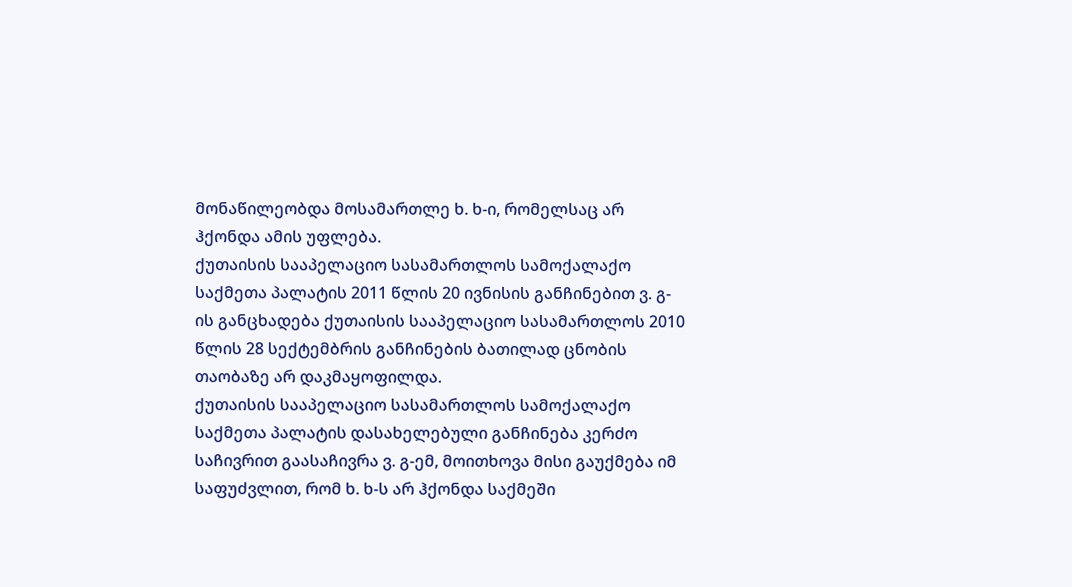მონაწილეობდა მოსამართლე ხ. ხ-ი, რომელსაც არ ჰქონდა ამის უფლება.
ქუთაისის სააპელაციო სასამართლოს სამოქალაქო საქმეთა პალატის 2011 წლის 20 ივნისის განჩინებით ვ. გ-ის განცხადება ქუთაისის სააპელაციო სასამართლოს 2010 წლის 28 სექტემბრის განჩინების ბათილად ცნობის თაობაზე არ დაკმაყოფილდა.
ქუთაისის სააპელაციო სასამართლოს სამოქალაქო საქმეთა პალატის დასახელებული განჩინება კერძო საჩივრით გაასაჩივრა ვ. გ-ემ, მოითხოვა მისი გაუქმება იმ საფუძვლით, რომ ხ. ხ-ს არ ჰქონდა საქმეში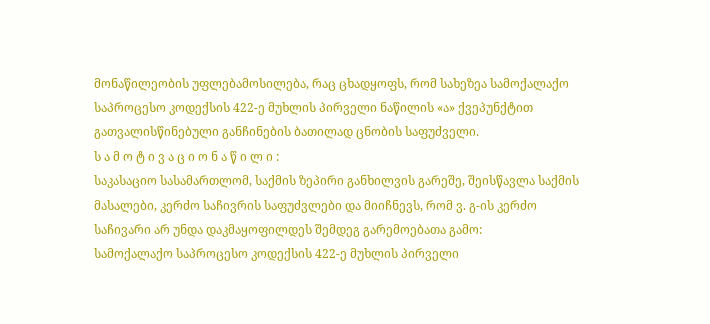მონაწილეობის უფლებამოსილება, რაც ცხადყოფს, რომ სახეზეა სამოქალაქო საპროცესო კოდექსის 422-ე მუხლის პირველი ნაწილის «ა» ქვეპუნქტით გათვალისწინებული განჩინების ბათილად ცნობის საფუძველი.
ს ა მ ო ტ ი ვ ა ც ი ო ნ ა წ ი ლ ი :
საკასაციო სასამართლომ, საქმის ზეპირი განხილვის გარეშე, შეისწავლა საქმის მასალები, კერძო საჩივრის საფუძვლები და მიიჩნევს, რომ ვ. გ-ის კერძო საჩივარი არ უნდა დაკმაყოფილდეს შემდეგ გარემოებათა გამო:
სამოქალაქო საპროცესო კოდექსის 422-ე მუხლის პირველი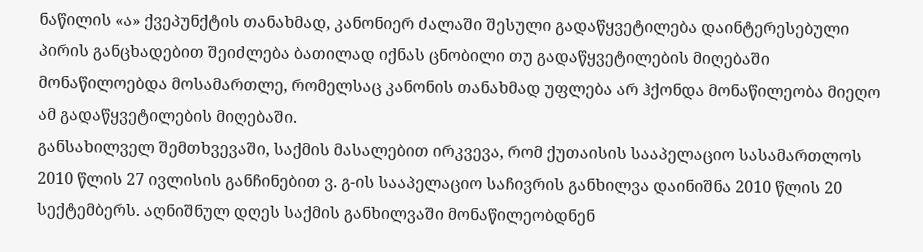ნაწილის «ა» ქვეპუნქტის თანახმად, კანონიერ ძალაში შესული გადაწყვეტილება დაინტერესებული პირის განცხადებით შეიძლება ბათილად იქნას ცნობილი თუ გადაწყვეტილების მიღებაში მონაწილოებდა მოსამართლე, რომელსაც კანონის თანახმად უფლება არ ჰქონდა მონაწილეობა მიეღო ამ გადაწყვეტილების მიღებაში.
განსახილველ შემთხვევაში, საქმის მასალებით ირკვევა, რომ ქუთაისის სააპელაციო სასამართლოს 2010 წლის 27 ივლისის განჩინებით ვ. გ-ის სააპელაციო საჩივრის განხილვა დაინიშნა 2010 წლის 20 სექტემბერს. აღნიშნულ დღეს საქმის განხილვაში მონაწილეობდნენ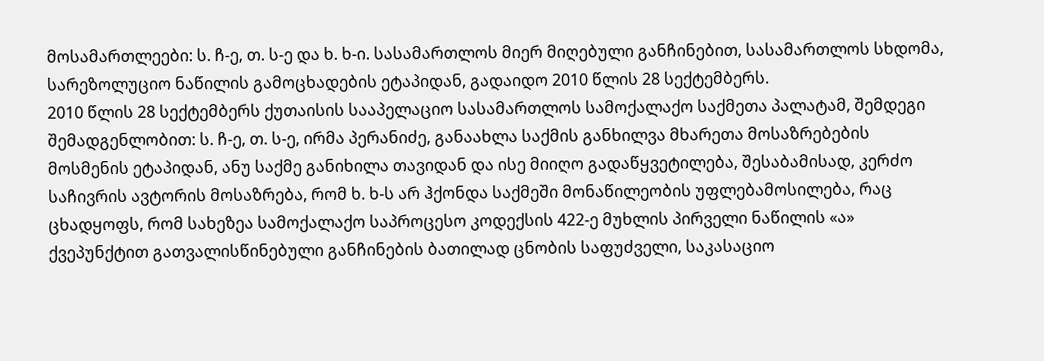მოსამართლეები: ს. ჩ-ე, თ. ს-ე და ხ. ხ-ი. სასამართლოს მიერ მიღებული განჩინებით, სასამართლოს სხდომა, სარეზოლუციო ნაწილის გამოცხადების ეტაპიდან, გადაიდო 2010 წლის 28 სექტემბერს.
2010 წლის 28 სექტემბერს ქუთაისის სააპელაციო სასამართლოს სამოქალაქო საქმეთა პალატამ, შემდეგი შემადგენლობით: ს. ჩ-ე, თ. ს-ე, ირმა პერანიძე, განაახლა საქმის განხილვა მხარეთა მოსაზრებების მოსმენის ეტაპიდან, ანუ საქმე განიხილა თავიდან და ისე მიიღო გადაწყვეტილება, შესაბამისად, კერძო საჩივრის ავტორის მოსაზრება, რომ ხ. ხ-ს არ ჰქონდა საქმეში მონაწილეობის უფლებამოსილება, რაც ცხადყოფს, რომ სახეზეა სამოქალაქო საპროცესო კოდექსის 422-ე მუხლის პირველი ნაწილის «ა» ქვეპუნქტით გათვალისწინებული განჩინების ბათილად ცნობის საფუძველი, საკასაციო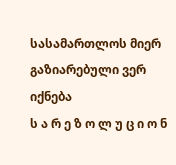სასამართლოს მიერ გაზიარებული ვერ იქნება
ს ა რ ე ზ ო ლ უ ც ი ო ნ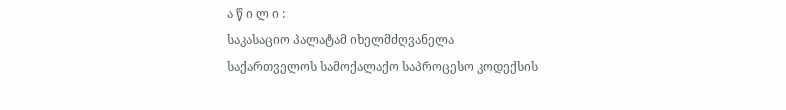ა წ ი ლ ი :
საკასაციო პალატამ იხელმძღვანელა საქართველოს სამოქალაქო საპროცესო კოდექსის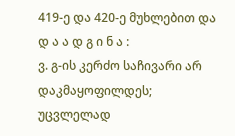419-ე და 420-ე მუხლებით და
დ ა ა დ გ ი ნ ა :
ვ. გ-ის კერძო საჩივარი არ დაკმაყოფილდეს;
უცვლელად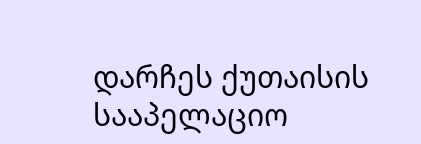დარჩეს ქუთაისის სააპელაციო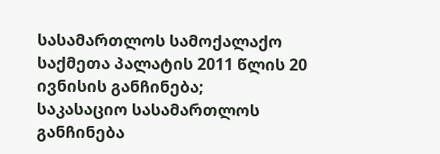სასამართლოს სამოქალაქო საქმეთა პალატის 2011 წლის 20 ივნისის განჩინება;
საკასაციო სასამართლოს განჩინება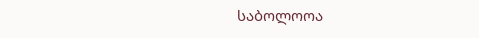საბოლოოა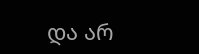და არ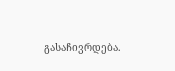გასაჩივრდება.